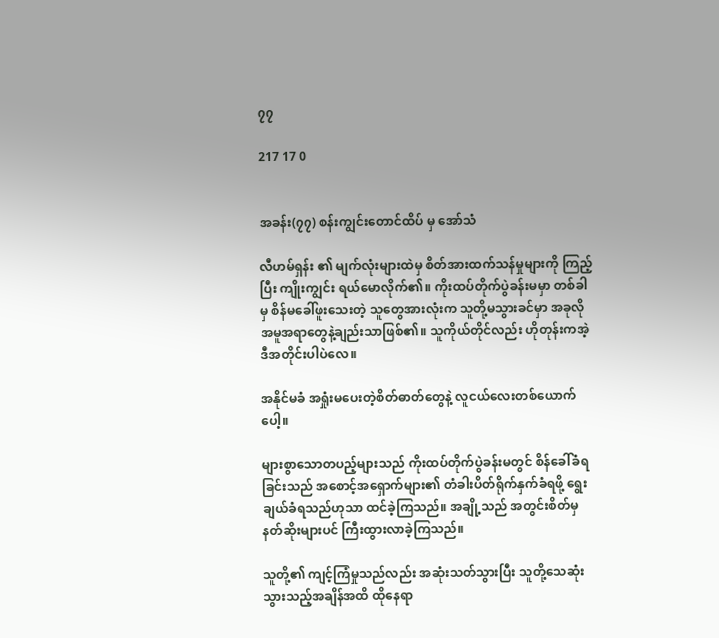၇၇

217 17 0


အခန်း(၇၇) စန်းကျွင်းတောင်ထိပ် မှ အော်သံ

လီဟမ်ရှန်း ၏ မျက်လုံးများထဲမှ စိတ်အားထက်သန်မှုများကို ကြည့်ပြီး ကျိုးကျွင်း ရယ်မောလိုက်၏။ ကိုးထပ်တိုက်ပွဲခန်းမမှာ တစ်ခါမှ စိန်မခေါ်ဖူးသေးတဲ့ သူတွေအားလုံးက သူတို့မသွားခင်မှာ အခုလိုအမူအရာတွေနဲ့ချည်းသာဖြစ်၏။ သူကိုယ်တိုင်လည်း ဟိုတုန်းကအဲ့ဒီအတိုင်းပါပဲလေ။

အနိုင်မခံ အရှုံးမပေးတဲ့စိတ်ဓာတ်တွေနဲ့ လူငယ်လေးတစ်ယောက်ပေါ့။

များစွာသောတပည့်များသည် ကိုးထပ်တိုက်ပွဲခန်းမတွင် စိန်ခေါ်ခံရခြင်းသည် အစောင့်အရှောက်များ၏ တံခါးပိတ်ရိုက်နှက်ခံရဖို့ ရွေးချယ်ခံရသည်ဟုသာ ထင်ခဲ့ကြသည်။ အချို့သည် အတွင်းစိတ်မှ နတ်ဆိုးများပင် ကြီးထွားလာခဲ့ကြသည်။

သူတို့၏ ကျင့်ကြံမှုသည်လည်း အဆုံးသတ်သွားပြီး သူတို့သေဆုံးသွားသည့်အချိန်အထိ ထိုနေရာ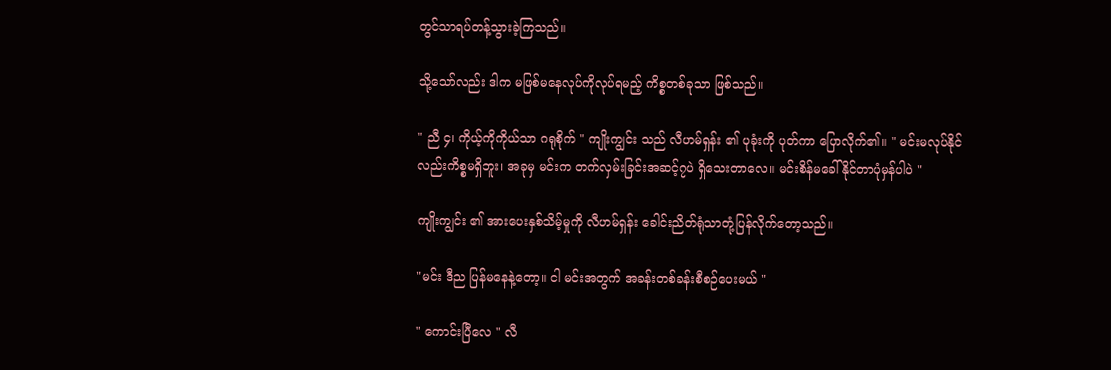တွင်သာရပ်တန့်သွားခဲ့ကြသည်။

သို့သော်လည်း ဒါက မဖြစ်မနေလုပ်ကိုလုပ်ရမည့် ကိစ္စတစ်ခုသာ ဖြစ်သည်။

" ညီ ၄၊ ကိုယ့်ကိုကိုယ်သာ ဂရုစိုက် " ကျိုးကျွင်း သည် လီဟမ်ရှန်း ၏ ပုခုံးကို ပုတ်ကာ ပြောလိုက်၏။ " မင်းမလုပ်နိုင်လည်းကိစ္စမရှိဘူး၊ အခုမှ မင်းက တက်လှမ်းခြင်းအဆင့်၇ပဲ ရှိသေးတာလေ။ မင်းစိန်မခေါ်နိုင်တာပုံမှန်ပါပဲ "

ကျိုးကျွင်း ၏ အားပေးနှစ်သိမ့်မှုကို လီဟမ်ရှန်း ခေါင်းညိတ်ရုံသာတုံ့ပြန်လိုက်‌တော့သည်။

"မင်း ဒီည ပြန်မနေနဲ့တော့။ ငါ မင်းအတွက် အခန်းတစ်ခန်းစီစဉ်ပေးမယ် "

" ကောင်းပြီလေ " လီ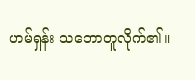ဟမ်ရှန်း သဘောတူလိုက်၏။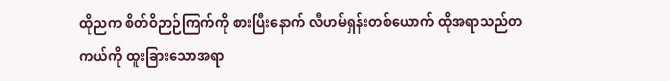ထိုညက စိတ်ဝိဉာဉ်ကြက်ကို စားပြီးနောက် လီဟမ်ရှန်းတစ်ယောက် ထိုအရာသည်တကယ်ကို ထူးခြားသောအရာ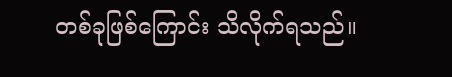တစ်ခုဖြစ်ကြောင်း သိလိုက်ရသည်။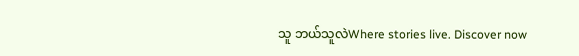သူ ဘယ်သူလဲWhere stories live. Discover now